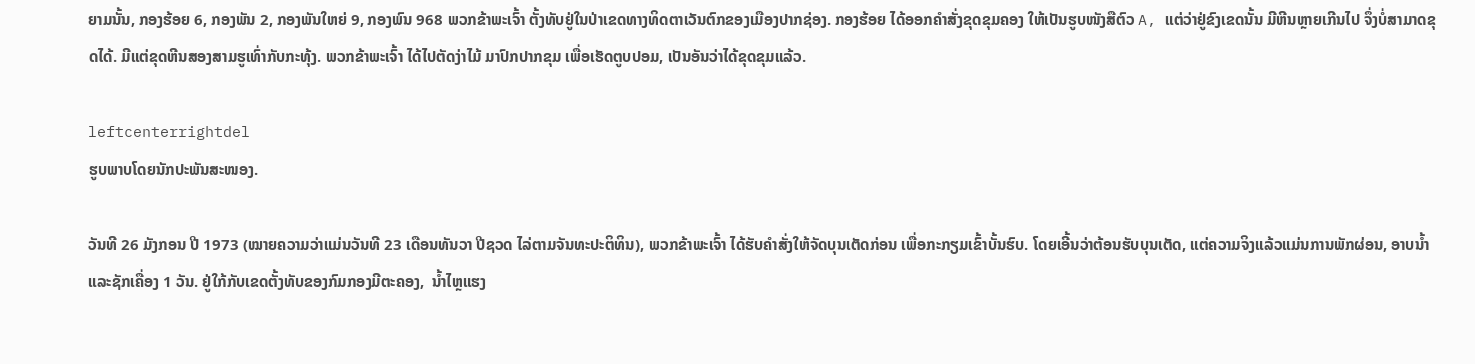ຍາມນັ້ນ, ກອງຮ້ອຍ 6, ກອງພັນ 2, ກອງພັນໃຫຍ່ 9, ກອງພົນ 968 ພວກຂ້າພະເຈົ້າ ຕັ້ງທັບຢູ່ໃນປ່າເຂດທາງທິດຕາເວັນຕົກຂອງເມືອງປາກຊ່ອງ. ກອງຮ້ອຍ ໄດ້ອອກຄໍາສັ່ງຂຸດຂຸມຄອງ ໃຫ້ເປັນຮູບໜັງສືຕົວ A, ແຕ່ວ່າຢູ່ຂົງເຂດນັ້ນ ມີຫີນຫຼາຍເກີນໄປ ຈຶ່ງບໍ່ສາມາດຂຸດໄດ້. ມີແຕ່ຂຸດຫີນສອງສາມຮູເທົ່າກັບກະທຸ້ງ. ພວກຂ້າພະເຈົ້າ ໄດ້ໄປຕັດງ່າໄມ້ ມາປົກປາກຂຸມ ເພື່ອເຮັດຕູບປອມ, ເປັນອັນວ່າໄດ້ຂຸດຂຸມແລ້ວ.

leftcenterrightdel
ຮູບພາບໂດຍນັກປະພັນສະໜອງ.

ວັນທີ 26 ມັງກອນ ປີ 1973 (ໝາຍຄວາມວ່າແມ່ນວັນທີ 23 ເດືອນທັນວາ ປີຊວດ ໄລ່ຕາມຈັນທະປະຕິທິນ), ພວກຂ້າພະເຈົ້າ ໄດ້ຮັບຄໍາສັ່ງໃຫ້ຈັດບຸນເຕັດກ່ອນ ເພື່ອກະກຽມເຂົ້າບັ້ນຮົບ. ໂດຍເອີ້ນວ່າຕ້ອນຮັບບຸນເຕັດ, ແຕ່ຄວາມຈິງແລ້ວແມ່ນການພັກຜ່ອນ, ອາບນ້ຳ ແລະຊັກເຄື່ອງ 1 ວັນ. ຢູ່ໃກ້ກັບເຂດຕັ້ງທັບຂອງກົມກອງມີຕະຄອງ,  ນໍ້າໄຫຼແຮງ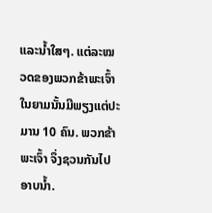ແລະນ້ຳໃສໆ. ແຕ່ລະໝວດຂອງພວກຂ້າພະເຈົ້າ ໃນຍາມນັ້ນມີພຽງແຕ່ປະມານ 10 ຄົນ. ພວກຂ້າພະເຈົ້າ ຈຶ່ງຊວນກັນໄປອາບນ້ຳ.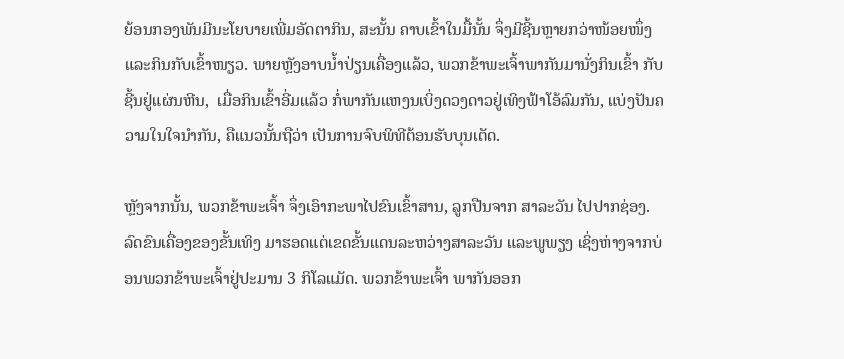ຍ້ອນກອງພັນມີນະໂຍບາຍເພີ່ມອັດຕາກິນ, ສະນັ້ນ ຄາບເຂົ້າໃນມື້ນັ້ນ ຈຶ່ງມີຊີ້ນຫຼາຍກວ່າໜ້ອຍໜຶ່ງ ແລະກິນກັບເຂົ້າໜຽວ. ພາຍຫຼັງອາບນ້ຳປ່ຽນເຄື່ອງແລ້ວ, ພວກຂ້າພະເຈົ້າພາກັນມານັ່ງກິນເຂົ້າ ກັບຊີ້ນຢູ່ແຜ່ນຫີນ,  ເມື່ອກິນເຂົ້າອີ່ມແລ້ວ ກໍ່ພາກັນແຫງນເບິ່ງດວງດາວຢູ່ເທິງຟ້າໂອ້ລົມກັນ, ແບ່ງປັນຄວາມໃນໃຈນຳກັນ, ຄືແນວນັ້ນຖືວ່າ ເປັນການຈົບພິທີຕ້ອນຮັບບຸນເຕັດ.

ຫຼັງຈາກນັ້ນ, ພວກຂ້າພະເຈົ້າ ຈຶ່ງເອົາກະພາໄປຂົນເຂົ້າສານ, ລູກປືນຈາກ ສາລະວັນ ໄປປາກຊ່ອງ. ລົດຂົນເຄື່ອງຂອງຂັ້ນເທິງ ມາຮອດແຕ່ເຂດຂັ້ນແດນລະຫວ່າງສາລະວັນ ແລະພູພຽງ ເຊິ່ງຫ່າງຈາກບ່ອນພວກຂ້າພະເຈົ້າຢູ່ປະມານ 3 ກິໂລແມັດ. ພວກຂ້າພະເຈົ້າ ພາກັນອອກ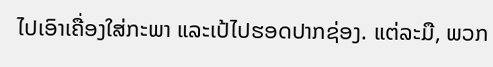ໄປເອົາເຄື່ອງໃສ່ກະພາ ແລະເປ້ໄປຮອດປາກຊ່ອງ. ແຕ່ລະມື, ພວກ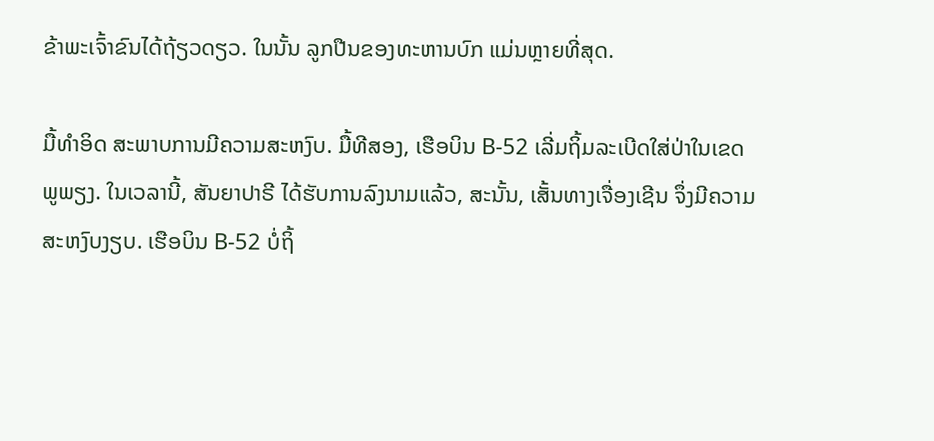ຂ້າພະເຈົ້າຂົນໄດ້ຖ້ຽວດຽວ. ໃນນັ້ນ ລູກປືນຂອງທະຫານບົກ ແມ່ນຫຼາຍທີ່ສຸດ.

ມື້ທໍາອິດ ສະພາບການມີຄວາມສະຫງົບ. ມື້ທີສອງ, ເຮືອບິນ B-52 ເລີ່ມຖິ້ມລະເບີດໃສ່ປ່າໃນເຂດພູພຽງ. ໃນເວລານີ້, ສັນຍາປາຣີ ໄດ້ຮັບການລົງນາມແລ້ວ, ສະນັ້ນ, ເສັ້ນທາງເຈື່ອງເຊີນ ຈຶ່ງມີຄວາມສະຫງົບງຽບ. ເຮືອບິນ B-52 ບໍ່ຖິ້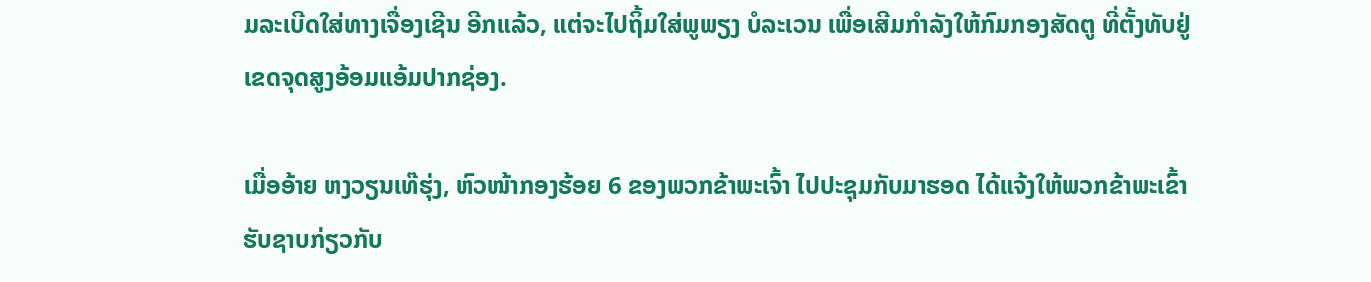ມລະເບີດໃສ່ທາງເຈື່ອງເຊີນ ອີກແລ້ວ, ແຕ່ຈະໄປຖິ້ມໃສ່ພູພຽງ ບໍລະເວນ ເພື່ອເສີມກໍາລັງໃຫ້ກົມກອງສັດຕູ ທີ່ຕັ້ງທັບຢູ່ເຂດຈຸດສູງອ້ອມແອ້ມປາກຊ່ອງ.

ເມື່ອອ້າຍ ຫງວຽນເທ໊ຮຸ່ງ, ຫົວໜ້າກອງຮ້ອຍ 6 ຂອງພວກຂ້າພະເຈົ້າ ໄປປະຊຸມກັບມາຮອດ ໄດ້ແຈ້ງໃຫ້ພວກຂ້າພະເຂົ້າ ຮັບຊາບກ່ຽວກັບ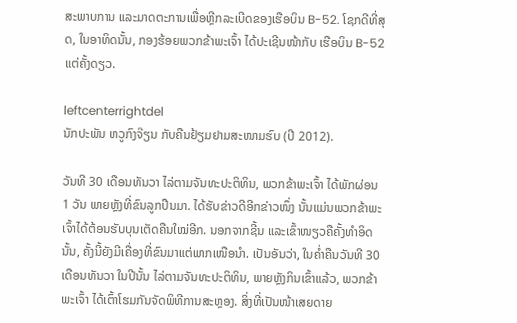ສະພາບການ ແລະມາດຕະການເພື່ອຫຼີກລະເບີດຂອງເຮືອບິນ B-52. ໂຊກດີທີ່ສຸດ, ໃນອາທິດນັ້ນ, ກອງຮ້ອຍພວກຂ້າພະເຈົ້າ ໄດ້ປະເຊີນໜ້າກັບ ເຮືອບິນ B-52  ແຕ່ຄັ້ງດຽວ.

leftcenterrightdel
ນັກປະພັນ ຫວູກົງຈ໊ຽນ ກັບຄືນຢ້ຽມຢາມສະໜາມຮົບ (ປີ 2012).

ວັນທີ 30 ເດືອນທັນວາ ໄລ່ຕາມຈັນທະປະຕິທິນ, ພວກຂ້າພະເຈົ້າ ໄດ້ພັກຜ່ອນ  1 ວັນ ພາຍຫຼັງທີ່ຂົນລູກປືນມາ. ໄດ້ຮັບຂ່າວດີອີກຂ່າວໜຶ່ງ ນັ້ນແມ່ນພວກຂ້າພະເຈົ້າໄດ້ຕ້ອນຮັບບຸນເຕັດຄືນໃໝ່ອີກ. ນອກຈາກຊີ້ນ ແລະເຂົ້າໜຽວຄືຄັ້ງທຳອິດນັ້ນ, ຄັ້ງນີ້ຍັງມີເຄື່ອງທີ່ຂົນມາແຕ່ພາກເໜືອນຳ. ເປັນອັນວ່າ, ໃນຄໍ່າຄືນວັນທີ 30 ເດືອນທັນວາ ໃນປີນັ້ນ ໄລ່ຕາມຈັນທະປະຕິທິນ, ພາຍຫຼັງກິນເຂົ້າແລ້ວ, ພວກຂ້າພະເຈົ້າ ໄດ້ເຕົ້າໂຮມກັນຈັດພິທີການສະຫຼອງ. ສິ່ງທີ່ເປັນໜ້າເສຍດາຍ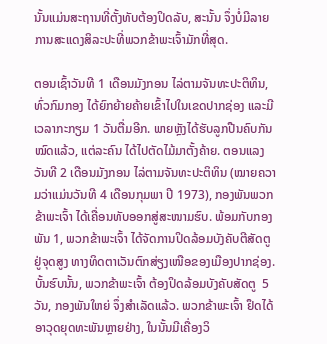ນັ້ນແມ່ນສະຖານທີ່ຕັ້ງທັບຕ້ອງປິດລັບ, ສະນັ້ນ ຈຶ່ງບໍ່ມີລາຍການສະແດງສິລະປະທີ່ພວກຂ້າພະເຈົ້າມັກທີ່ສຸດ.

ຕອນເຊົ້າວັນທີ 1 ເດືອນມັງກອນ ໄລ່ຕາມຈັນທະປະຕິທິນ, ທົ່ວກົມກອງ ໄດ້ຍົກຍ້າຍຄ້າຍເຂົ້າໄປໃນເຂດປາກຊ່ອງ ແລະມີເວລາກະກຽມ 1 ວັນຕື່ມອີກ. ພາຍຫຼັງໄດ້ຮັບລູກປືນຄົບກັນໝົດແລ້ວ, ແຕ່ລະຄົນ ໄດ້ໄປຕັດໄມ້ມາຕັ້ງຄ້າຍ. ຕອນແລງວັນທີ 2 ເດືອນມັງກອນ ໄລ່ຕາມຈັນທະປະຕິທິນ (ໝາຍຄວາມວ່າແມ່ນວັນທີ 4 ເດືອນກຸມພາ ປີ 1973), ກອງພັນພວກຂ້າພະເຈົ້າ ໄດ້ເຄື່ອນທັບອອກສູ່ສະໜາມຮົບ. ພ້ອມກັບກອງພັນ 1, ພວກຂ້າພະເຈົ້າ ໄດ້ຈັດການປິດລ້ອມບັງຄັບຕີສັດຕູຢູ່ຈຸດສູງ ທາງທິດຕາເວັນຕົກສ່ຽງເໜືອຂອງເມືອງປາກຊ່ອງ. ບັ້ນຮົບນັ້ນ, ພວກຂ້າພະເຈົ້າ ຕ້ອງປິດລ້ອມບັງຄັບສັດຕູ  5 ວັນ, ກອງພັນໃຫຍ່ ຈຶ່ງສໍາເລັດແລ້ວ. ພວກຂ້າພະເຈົ້າ ຢຶດໄດ້ອາວຸດຍຸດທະພັນຫຼາຍຢ່າງ, ໃນນັ້ນມີເຄື່ອງວິ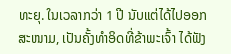ທະຍຸ. ໃນເວລາກວ່າ 1 ປີ ນັບແຕ່ໄດ້ໄປອອກສະໜາມ, ເປັນຄັ້ງທໍາອິດທີ່ຂ້າພະເຈົ້າ ໄດ້ຟັງ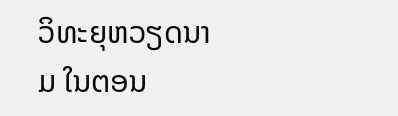ວິທະຍຸຫວຽດນາມ ໃນຕອນ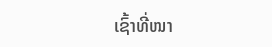ເຊົ້າທີ່ໜາ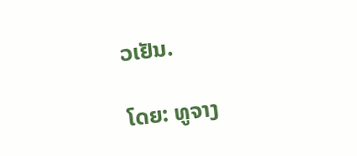ວເຢັນ.

ໂດຍ: ທູຈາງ